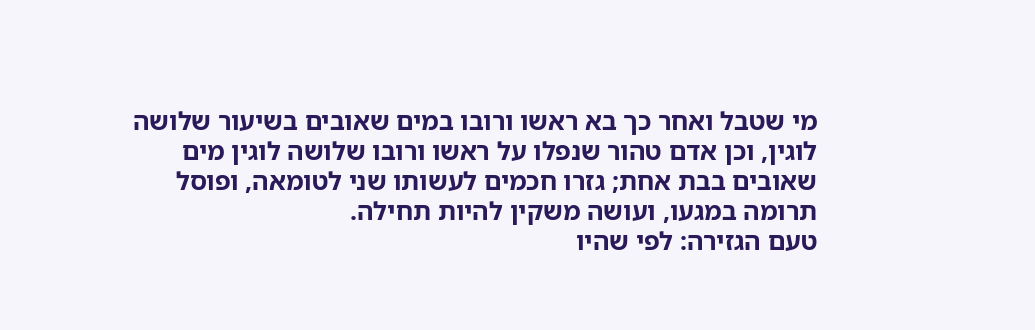מי שטבל ואחר כך בא ראשו ורובו במים שאובים בשיעור שלושה לוגין, וכן אדם טהור שנפלו על ראשו ורובו שלושה לוגין מים שאובים בבת אחת; גזרו חכמים לעשותו שני לטומאה, ופוסל תרומה במגעו, ועושה משקין להיות תחילה.
טעם הגזירה: לפי שהיו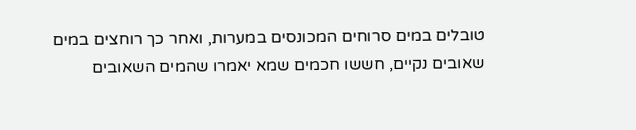טובלים במים סרוחים המכונסים במערות, ואחר כך רוחצים במים שאובים נקיים, חששו חכמים שמא יאמרו שהמים השאובים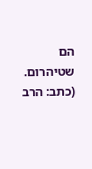הם שטיהרום.
(כתב: הרב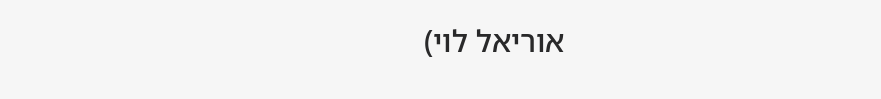אוריאל לוי)